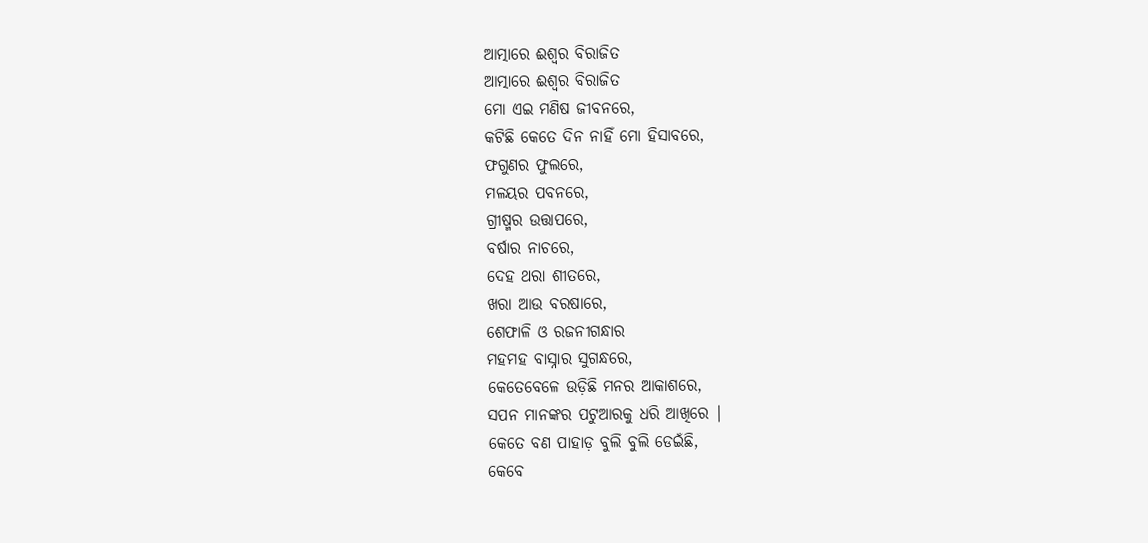ଆତ୍ମାରେ ଈଶ୍ବର ବିରାଜିତ
ଆତ୍ମାରେ ଈଶ୍ବର ବିରାଜିତ
ମୋ ଏଇ ମଣିଷ ଜୀବନରେ,
କଟିଛି କେତେ ଦିନ ନାହିଁ ମୋ ହିସାବରେ,
ଫଗୁଣର ଫୁଲରେ,
ମଳୟର ପବନରେ,
ଗ୍ରୀଷ୍ମର ଉତ୍ତାପରେ,
ବର୍ଷାର ନାଚରେ,
ଦେହ ଥରା ଶୀତରେ,
ଖରା ଆଉ ବରଷାରେ,
ଶେଫାଳି ଓ ରଜନୀଗନ୍ଧାର
ମହମହ ବାସ୍ନାର ସୁଗନ୍ଧରେ,
କେତେବେଳେ ଉଡ଼ିଛି ମନର ଆକାଶରେ,
ସପନ ମାନଙ୍କର ପଟୁଆରକୁ ଧରି ଆଖିରେ |
କେତେ ବଣ ପାହାଡ଼ ବୁଲି ବୁଲି ଡେଇଁଛି,
କେବେ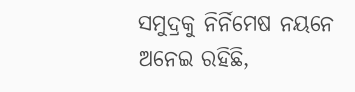ସମୁଦ୍ରକୁ ନିର୍ନିମେଷ ନୟନେ ଅନେଇ ରହିଛି,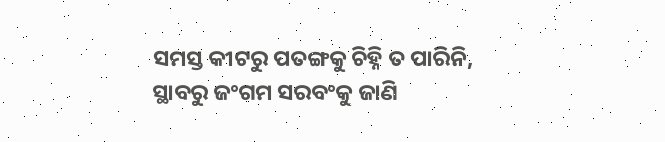ସମସ୍ତ କୀଟରୁ ପତଙ୍ଗକୁ ଚିହ୍ନି ତ ପାରିନି,
ସ୍ଥାବରୁ ଜଂଗମ ସରବଂକୁ ଜାଣି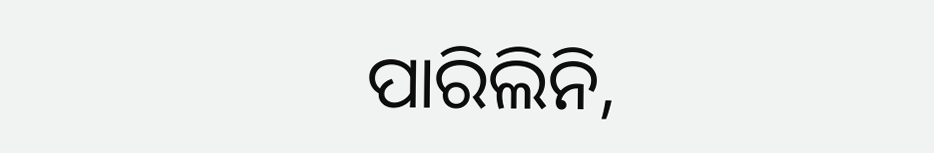ପାରିଲିନି,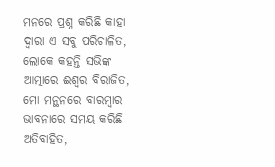ମନରେ ପ୍ରଶ୍ନ କରିଛି କାହା ଦ୍ୱାରା ଏ ସବୁ ପରିଚାଳିତ,
ଲୋକେ କହନ୍ତି ସଭିଙ୍କ ଆତ୍ମାରେ ଈଶ୍ବର ବିରାଜିତ,
ମୋ ମନ୍ଥନରେ ବାରମ୍ବାର ଭାବନାରେ ସମୟ କରିଛି ଅତିବାହିତ,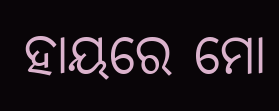ହାୟରେ ମୋ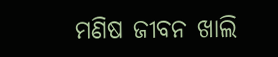ମଣିଷ ଜୀବନ ଖାଲି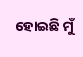ହୋଇଛି ମୁଁ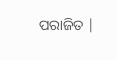ପରାଜିତ |